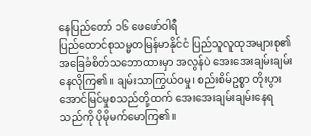နေပြည်တော် ၁၆ ဖေဖော်ဝါရီ
ပြည်ထောင်စုသမ္မတမြန်မာနိုင်ငံ ပြည်သူလူထုအများစု၏ အခြေခံစိတ်သဘောထားမှာ အလွန်ပဲ အေးအေးချမ်းချမ်း နေလိုကြ၏။ ချမ်းသာကြွယ်ဝမှု၊ စည်းစိမ်ဥစ္စာ တိုးပွားအောင်မြင်မှုစသည်တို့ထက် အေးအေးချမ်းချမ်းနေရသည်ကို ပိုမိုမက်မောကြ၏။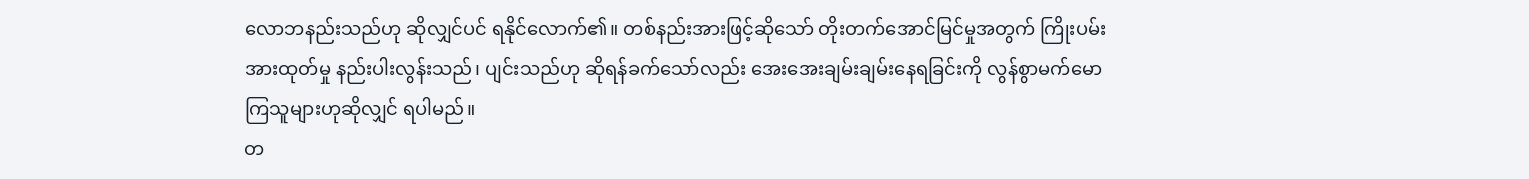လောဘနည်းသည်ဟု ဆိုလျှင်ပင် ရနိုင်လောက်၏။ တစ်နည်းအားဖြင့်ဆိုသော် တိုးတက်အောင်မြင်မှုအတွက် ကြိုးပမ်းအားထုတ်မှု နည်းပါးလွန်းသည်၊ ပျင်းသည်ဟု ဆိုရန်ခက်သော်လည်း အေးအေးချမ်းချမ်းနေရခြင်းကို လွန်စွာမက်မောကြသူများဟုဆိုလျှင် ရပါမည်။
တ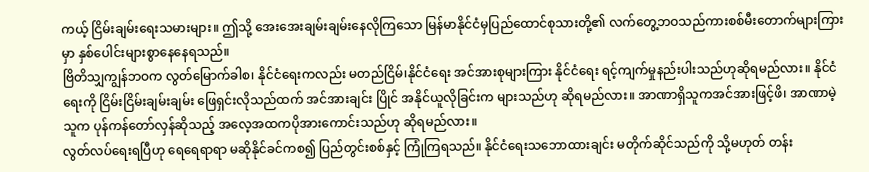ကယ့် ငြိမ်းချမ်းရေးသမားများ။ ဤသို့ အေးအေးချမ်းချမ်းနေလိုကြသော မြန်မာနိုင်ငံမှပြည်ထောင်စုသားတို့၏ လက်တွေ့ဘဝသည်ကားစစ်မီးတောက်များကြားမှာ နှစ်ပေါင်းများစွာနေနေရသည်။
ဗြိတိသျှကျွန်ဘဝက လွတ်မြောက်ခါစ၊ နိုင်ငံရေးကလည်း မတည်ငြိမ်၊နိုင်ငံရေး အင်အားစုများကြား နိုင်ငံရေး ရင့်ကျက်မှုနည်းပါးသည်ဟုဆိုရမည်လား။ နိုင်ငံရေးကို ငြိမ်းငြိမ်းချမ်းချမ်း ဖြေရှင်းလိုသည်ထက် အင်အားချင်း ပြိုင် အနိုင်ယူလိုခြင်းက များသည်ဟု ဆိုရမည်လား။ အာဏာရှိသူကအင်အားဖြင့်ဖိ၊ အာဏာမဲ့သူက ပုန်ကန်တော်လှန်ဆိုသည့် အလေ့အထကပိုအားကောင်းသည်ဟု ဆိုရမည်လား။
လွတ်လပ်ရေးရပြီဟု ရေရေရာရာ မဆိုနိုင်ခင်ကစ၍ ပြည်တွင်းစစ်နှင့် ကြုံကြရသည်။ နိုင်ငံရေးသဘောထားချင်း မတိုက်ဆိုင်သည်ကို သို့မဟုတ် တန်း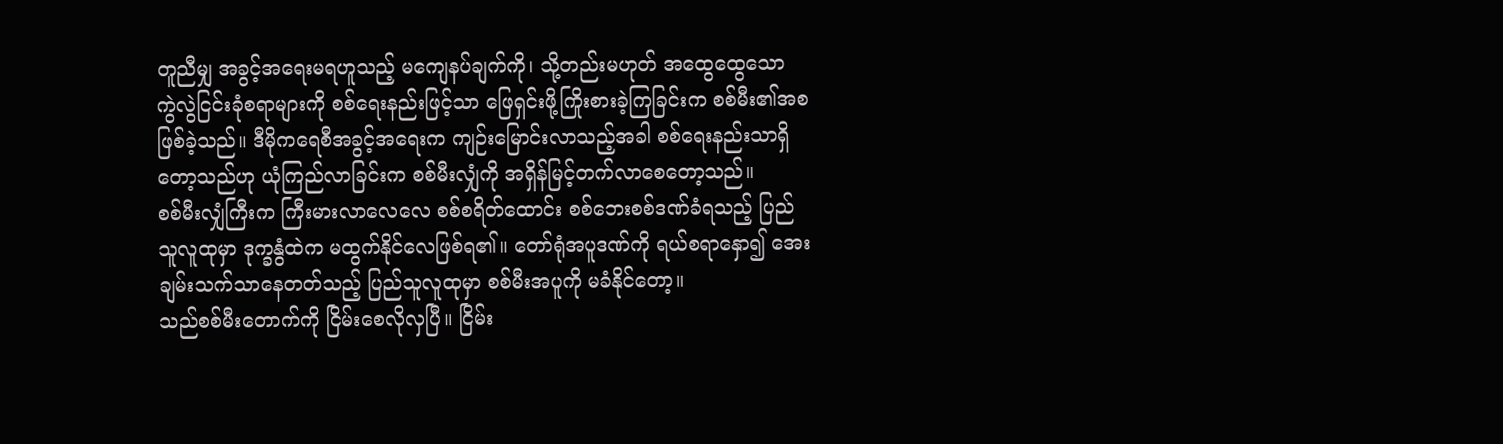တူညီမျှ အခွင့်အရေးမရဟူသည့် မကျေနပ်ချက်ကို၊ သို့တည်းမဟုတ် အထွေထွေသော ကွဲလွဲငြင်းခုံစရာများကို စစ်ရေးနည်းဖြင့်သာ ဖြေရှင်းဖို့ကြိုးစားခဲ့ကြခြင်းက စစ်မီး၏အစဖြစ်ခဲ့သည်။ ဒီမိုကရေစီအခွင့်အရေးက ကျဉ်းမြောင်းလာသည့်အခါ စစ်ရေးနည်းသာရှိတော့သည်ဟု ယုံကြည်လာခြင်းက စစ်မီးလျှံကို အရှိန်မြင့်တက်လာစေတော့သည်။
စစ်မီးလျှံကြီးက ကြီးမားလာလေလေ စစ်စရိတ်ထောင်း စစ်ဘေးစစ်ဒဏ်ခံရသည့် ပြည်သူလူထုမှာ ဒုက္ခနွံထဲက မထွက်နိုင်လေဖြစ်ရ၏။ တော်ရုံအပူဒဏ်ကို ရယ်စရာနှော၍ အေးချမ်းသက်သာနေတတ်သည့် ပြည်သူလူထုမှာ စစ်မီးအပူကို မခံနိုင်တော့။
သည်စစ်မီးတောက်ကို ငြိမ်းစေလိုလှပြီ။ ငြိမ်း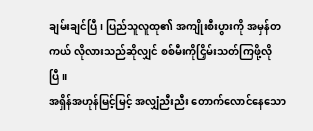ချမ်းချင်ပြီ၊ ပြည်သူလူထု၏ အကျိုးစီးပွားကို အမှန်တကယ် လိုလားသည်ဆိုလျှင် စစ်မီးကိုငြှိမ်းသတ်ကြဖို့လိုပြီ။
အရှိန်အဟုန်မြင့်မြင့် အလျှံညီးညီး တောက်လောင်နေသော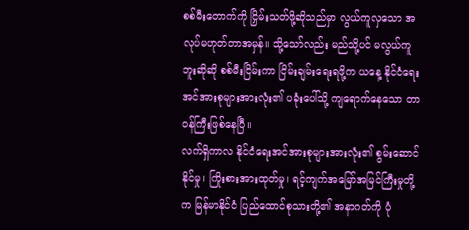စစ်မီးတောက်ကို ငြှိမ်းသတ်ဖို့ဆိုသည်မှာ လွယ်ကူလှသော အလုပ်မဟုတ်တာအမှန်။ သို့သော်လည်း မည်သို့ပင် မလွယ်ကူဘူးဆိုဆို စစ်မီးငြိမ်းကာ ငြိမ်းချမ်းရေးရဖို့က ယနေ့ နိုင်ငံရေးအင်အားစုများအားလုံး၏ ပခုံးပေါ်သို့ ကျရောက်နေသော တာဝန်ကြီးဖြစ်နေပြီ။
လက်ရှိကာလ နိုင်ငံရေးအင်အားစုများအားလုံး၏ စွမ်းဆောင်နိုင်မှု၊ ကြိုးစားအားထုတ်မှု၊ ရင့်ကျက်အမြော်အမြင်ကြီးမှုတို့က မြန်မာနိုင်ငံ ပြည်ထောင်စုသားတို့၏ အနာဂတ်ကို ပုံ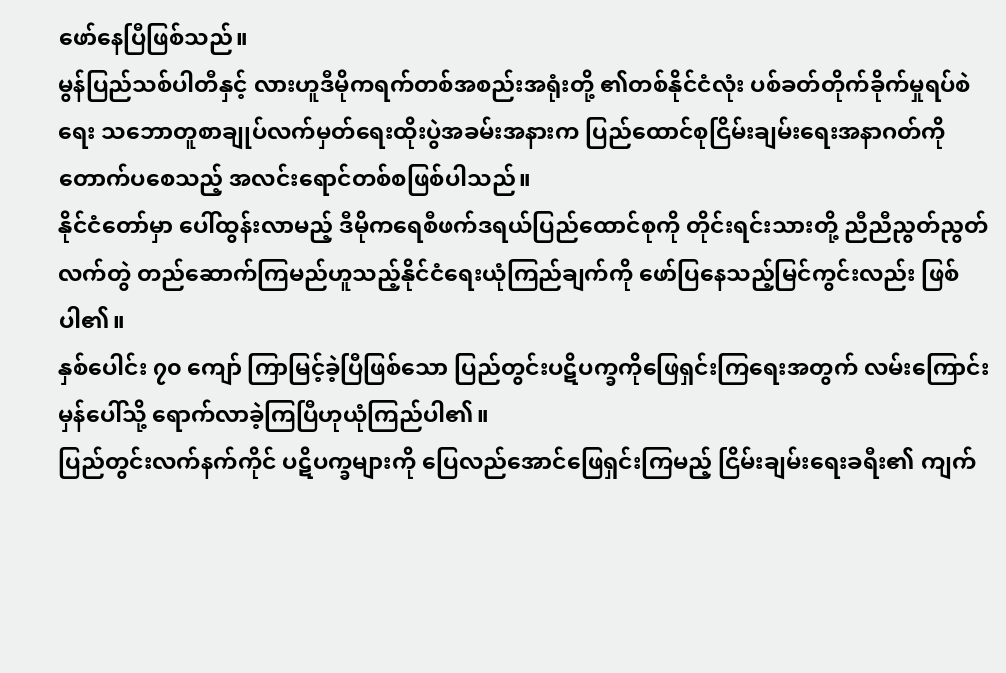ဖော်နေပြီဖြစ်သည်။
မွန်ပြည်သစ်ပါတီနှင့် လားဟူဒီမိုကရက်တစ်အစည်းအရုံးတို့ ၏တစ်နိုင်ငံလုံး ပစ်ခတ်တိုက်ခိုက်မှုရပ်စဲရေး သဘောတူစာချုပ်လက်မှတ်ရေးထိုးပွဲအခမ်းအနားက ပြည်ထောင်စုငြိမ်းချမ်းရေးအနာဂတ်ကို တောက်ပစေသည့် အလင်းရောင်တစ်စဖြစ်ပါသည်။
နိုင်ငံတော်မှာ ပေါ်ထွန်းလာမည့် ဒီမိုကရေစီဖက်ဒရယ်ပြည်ထောင်စုကို တိုင်းရင်းသားတို့ ညီညီညွတ်ညွတ် လက်တွဲ တည်ဆောက်ကြမည်ဟူသည့်နိုင်ငံရေးယုံကြည်ချက်ကို ဖော်ပြနေသည့်မြင်ကွင်းလည်း ဖြစ်ပါ၏။
နှစ်ပေါင်း ၇၀ ကျော် ကြာမြင့်ခဲ့ပြီဖြစ်သော ပြည်တွင်းပဋိပက္ခကိုဖြေရှင်းကြရေးအတွက် လမ်းကြောင်းမှန်ပေါ်သို့ ရောက်လာခဲ့ကြပြီဟုယုံကြည်ပါ၏။
ပြည်တွင်းလက်နက်ကိုင် ပဋိပက္ခများကို ပြေလည်အောင်ဖြေရှင်းကြမည့် ငြိမ်းချမ်းရေးခရီး၏ ကျက်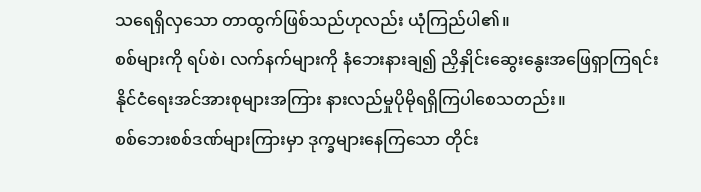သရေရှိလှသော တာထွက်ဖြစ်သည်ဟုလည်း ယုံကြည်ပါ၏။
စစ်များကို ရပ်စဲ၊ လက်နက်များကို နံဘေးနားချ၍ ညှိနှိုင်းဆွေးနွေးအဖြေရှာကြရင်း နိုင်ငံရေးအင်အားစုများအကြား နားလည်မှုပိုမိုရရှိကြပါစေသတည်း။
စစ်ဘေးစစ်ဒဏ်များကြားမှာ ဒုက္ခများနေကြသော တိုင်း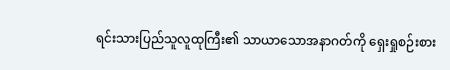ရင်းသားပြည်သူလူထုကြီး၏ သာယာသောအနာဂတ်ကို ရှေးရှုစဉ်းစား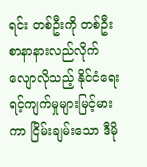ရင်း တစ်ဦးကို တစ်ဦး စာနာနားလည်လိုက်လျောလိုသည့် နိုင်ငံရေးရင့်ကျက်မှုများမြင့်မားကာ ငြိမ်းချမ်းသော ဒီမို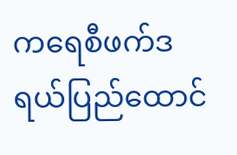ကရေစီဖက်ဒရယ်ပြည်ထောင်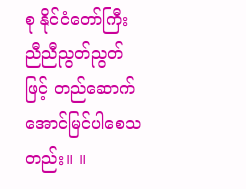စု နိုင်ငံတော်ကြီး ညီညီညွတ်ညွတ်ဖြင့် တည်ဆောက်အောင်မြင်ပါစေသတည်း။ ။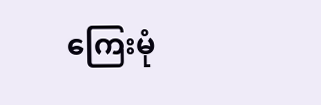ကြေးမုံ